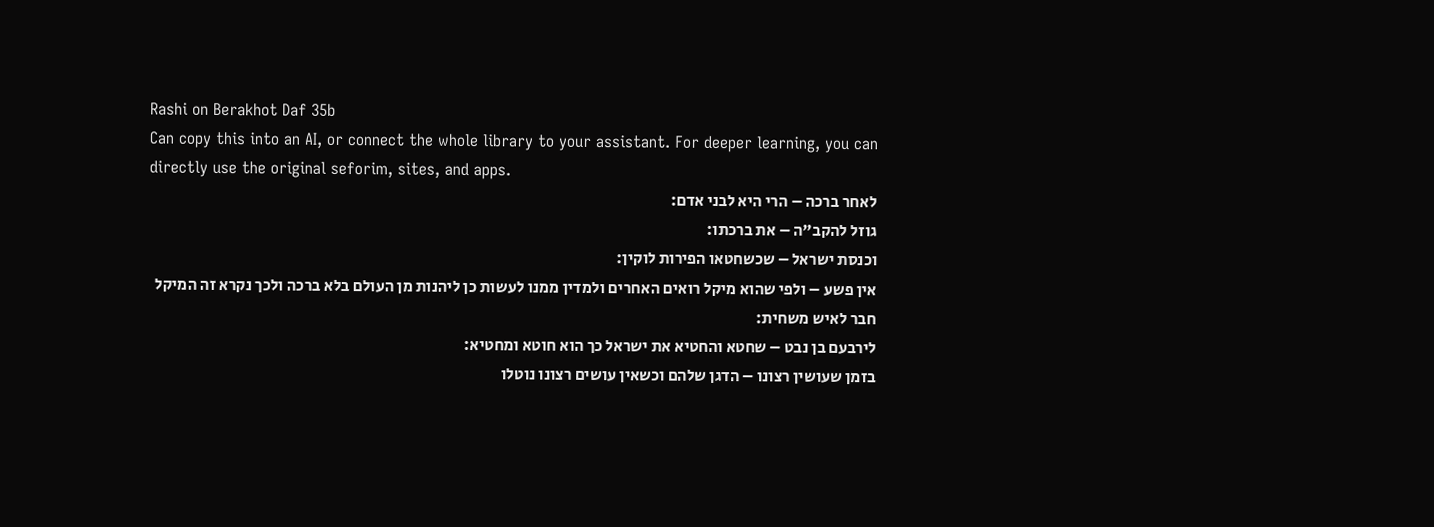Rashi on Berakhot Daf 35b
Can copy this into an AI, or connect the whole library to your assistant. For deeper learning, you can directly use the original seforim, sites, and apps.
לאחר ברכה – הרי היא לבני אדם:
גוזל להקב"ה – את ברכתו:
וכנסת ישראל – שכשחטאו הפירות לוקין:
אין פשע – ולפי שהוא מיקל רואים האחרים ולמדין ממנו לעשות כן ליהנות מן העולם בלא ברכה ולכך נקרא זה המיקל חבר לאיש משחית:
לירבעם בן נבט – שחטא והחטיא את ישראל כך הוא חוטא ומחטיא:
בזמן שעושין רצונו – הדגן שלהם וכשאין עושים רצונו נוטלו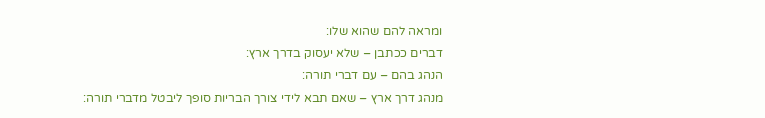ומראה להם שהוא שלו:
דברים ככתבן – שלא יעסוק בדרך ארץ:
הנהג בהם – עם דברי תורה:
מנהג דרך ארץ – שאם תבא לידי צורך הבריות סופך ליבטל מדברי תורה: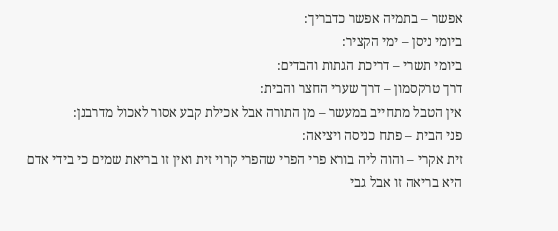אפשר – בתמיה אפשר כדבריך:
ביומי ניסן – ימי הקציר:
ביומי תשרי – דריכת הגתות והבדים:
דרך טרקסמון – דרך שערי החצר והבית:
אין הטבל מתחייב במעשר – מן התורה אבל אכילת קבע אסור לאכול מדרבנן:
פני הבית – פתח כניסה ויציאה:
זית אקרי – והוה ליה בורא פרי הפרי שהפרי קרוי זית ואין זו בריאת שמים כי בידי אדם היא בריאה זו אבל גבי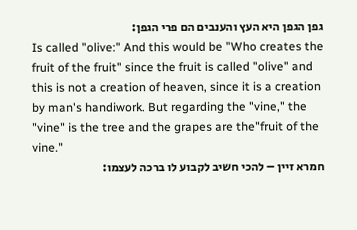גפן הגפן היא העץ והענבים הם פרי הגפן:
Is called "olive:" And this would be "Who creates the fruit of the fruit" since the fruit is called "olive" and this is not a creation of heaven, since it is a creation by man's handiwork. But regarding the "vine," the "vine" is the tree and the grapes are the"fruit of the vine."
חמרא זיין – להכי חשיב לקבוע לו ברכה לעצמו: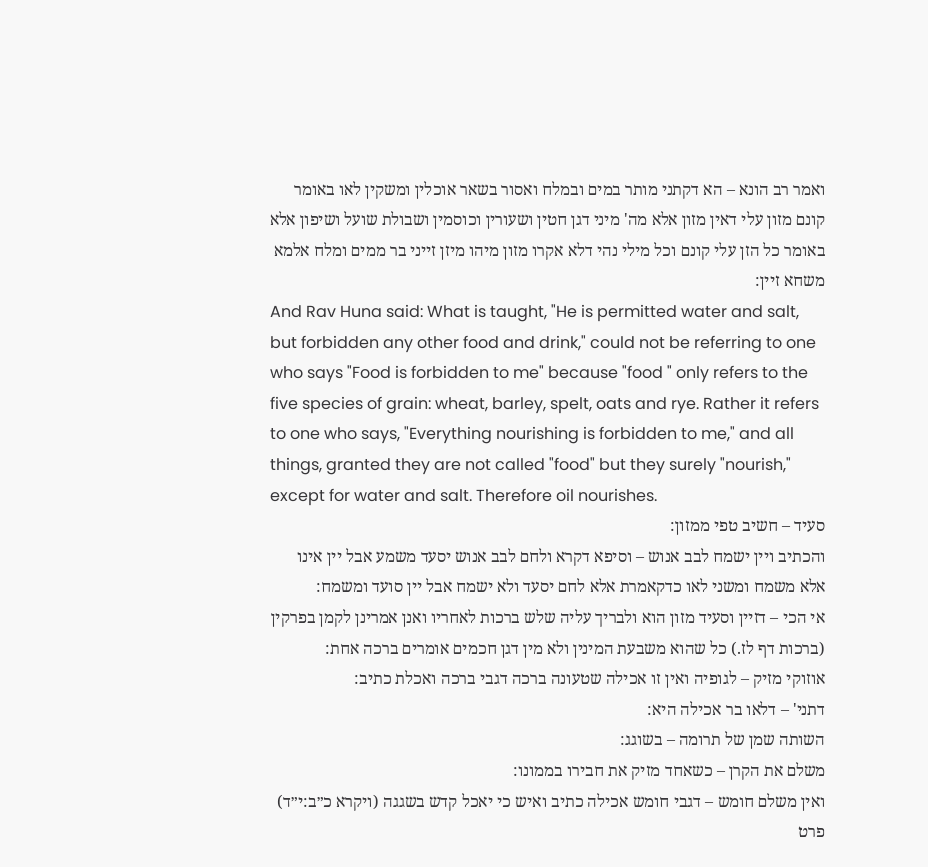ואמר רב הונא – הא דקתני מותר במים ובמלח ואסור בשאר אוכלין ומשקין לאו באומר קונם מזון עלי דאין מזון אלא מה' מיני דגן חטין ושעורין וכוסמין ושבולת שועל ושיפון אלא באומר כל הזן עלי קונם וכל מילי נהי דלא אקרו מזון מיהו מיזן זייני בר ממים ומלח אלמא משחא זיין:
And Rav Huna said: What is taught, "He is permitted water and salt, but forbidden any other food and drink," could not be referring to one who says "Food is forbidden to me" because "food " only refers to the five species of grain: wheat, barley, spelt, oats and rye. Rather it refers to one who says, "Everything nourishing is forbidden to me," and all things, granted they are not called "food" but they surely "nourish," except for water and salt. Therefore oil nourishes.
סעיד – חשיב טפי ממזון:
והכתיב ויין ישמח לבב אנוש – וסיפא דקרא ולחם לבב אנוש יסעד משמע אבל יין אינו אלא משמח ומשני לאו כדקאמרת אלא לחם יסעד ולא ישמח אבל יין סועד ומשמח:
אי הכי – דזיין וסעיד מזון הוא ולבריך עליה שלש ברכות לאחריו ואנן אמרינן לקמן בפרקין (ברכות דף לז.) כל שהוא משבעת המינין ולא מין דגן חכמים אומרים ברכה אחת:
אוזוקי מזיק – לגופיה ואין זו אכילה שטעונה ברכה דגבי ברכה ואכלת כתיב:
דתני' – דלאו בר אכילה היא:
השותה שמן של תרומה – בשוגג:
משלם את הקרן – כשאחד מזיק את חבירו בממונו:
ואין משלם חומש – דגבי חומש אכילה כתיב ואיש כי יאכל קדש בשגגה (ויקרא כ״ב:י״ד) פרט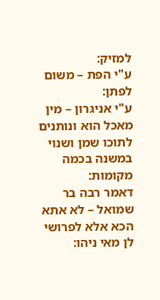למזיק:
ע"י הפת – משום לפתן:
ע"י אניגרון – מין מאכל הוא ונותנים לתוכו שמן ושנוי במשנה בכמה מקומות:
דאמר רבה בר שמואל – לא אתא הכא אלא לפרושי לן מאי ניהו: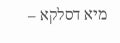מיא דסלקא –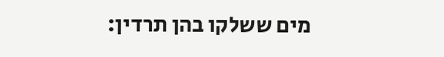מים ששלקו בהן תרדין: